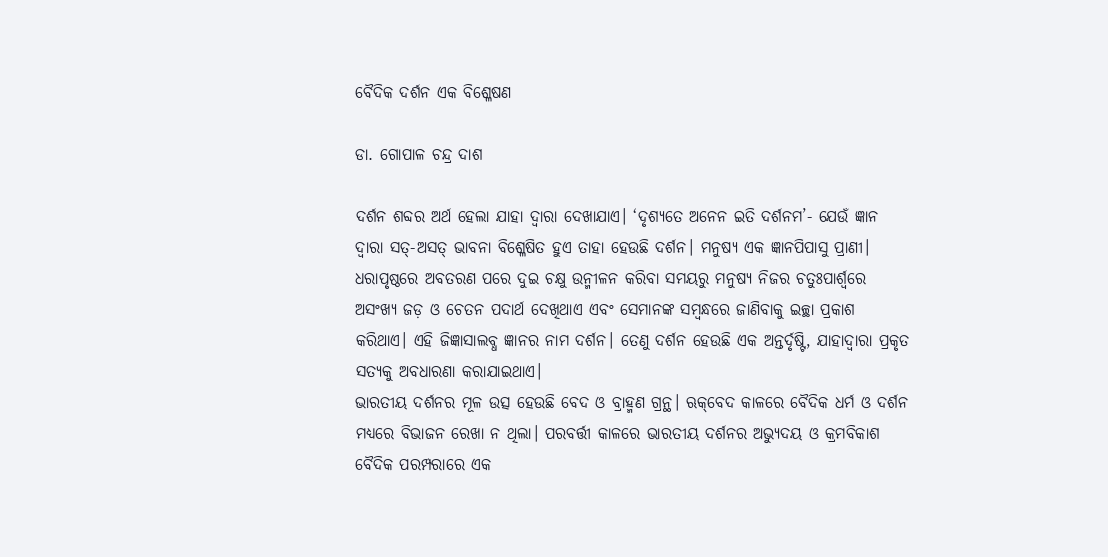ବୈଦିକ ଦର୍ଶନ ଏକ ବିଶ୍ଳେଷଣ

ଡା. ଗୋପାଳ ଚନ୍ଦ୍ର ଦାଶ

ଦର୍ଶନ ଶବ୍ଦର ଅର୍ଥ ହେଲା ଯାହା ଦ୍ୱାରା ଦେଖାଯାଏ। ‘ଦୃଶ୍ୟତେ ଅନେନ ଇତି ଦର୍ଶନମ’- ଯେଉଁ ଜ୍ଞାନ ଦ୍ୱାରା ସତ୍‌-ଅସତ୍‌ ଭାବନା ବିଶ୍ଳେଷିତ ହୁଏ ତାହା ହେଉଛି ଦର୍ଶନ। ମନୁଷ୍ୟ ଏକ ଜ୍ଞାନପିପାସୁ ପ୍ରାଣୀ। ଧରାପୃଷ୍ଠରେ ଅବତରଣ ପରେ ଦୁଇ ଚକ୍ଷୁ ଉନ୍ମୀଳନ କରିବା ସମୟରୁ ମନୁଷ୍ୟ ନିଜର ଚତୁଃପାର୍ଶ୍ୱରେ ଅସଂଖ୍ୟ ଜଡ଼ ଓ ଚେତନ ପଦାର୍ଥ ଦେଖିଥାଏ ଏବଂ ସେମାନଙ୍କ ସମ୍ବନ୍ଧରେ ଜାଣିବାକୁ ଇଚ୍ଛା ପ୍ରକାଶ କରିଥାଏ। ଏହି ଜିଜ୍ଞାସାଲବ୍ଧ ଜ୍ଞାନର ନାମ ଦର୍ଶନ। ତେଣୁ ଦର୍ଶନ ହେଉଛି ଏକ ଅନ୍ତର୍ଦୃଷ୍ଟି, ଯାହାଦ୍ୱାରା ପ୍ରକୃତ ସତ୍ୟକୁ ଅବଧାରଣା କରାଯାଇଥାଏ।
ଭାରତୀୟ ଦର୍ଶନର ମୂଳ ଉତ୍ସ ହେଉଛି ବେଦ ଓ ବ୍ରାହ୍ମଣ ଗ୍ରନ୍ଥ। ଋକ୍‌ବେଦ କାଳରେ ବୈଦିକ ଧର୍ମ ଓ ଦର୍ଶନ ମଧ୍ୟରେ ବିଭାଜନ ରେଖା ନ ଥିଲା। ପରବର୍ତ୍ତୀ କାଳରେ ଭାରତୀୟ ଦର୍ଶନର ଅଭ୍ୟୁଦୟ ଓ କ୍ରମବିକାଶ ବୈଦିକ ପରମ୍ପରାରେ ଏକ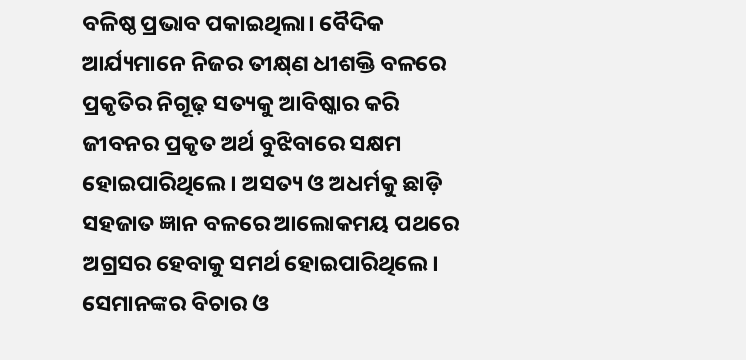ବଳିଷ୍ଠ ପ୍ରଭାବ ପକାଇଥିଲା। ବୈଦିକ ଆର୍ଯ୍ୟମାନେ ନିଜର ତୀକ୍ଷ୍‌ଣ ଧୀଶକ୍ତି ବଳରେ ପ୍ରକୃତିର ନିଗୂଢ଼ ସତ୍ୟକୁ ଆବିଷ୍କାର କରି ଜୀବନର ପ୍ରକୃତ ଅର୍ଥ ବୁଝିବାରେ ସକ୍ଷମ ହୋଇପାରିଥିଲେ। ଅସତ୍ୟ ଓ ଅଧର୍ମକୁ ଛାଡ଼ି ସହଜାତ ଜ୍ଞାନ ବଳରେ ଆଲୋକମୟ ପଥରେ ଅଗ୍ରସର ହେବାକୁ ସମର୍ଥ ହୋଇପାରିଥିଲେ। ସେମାନଙ୍କର ବିଚାର ଓ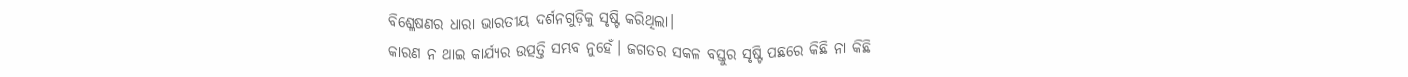ବିଶ୍ଳେଷଣର ଧାରା ଭାରତୀୟ ଦର୍ଶନଗୁଡ଼ିକୁ ସୃଷ୍ଟି କରିଥିଲା।
କାରଣ ନ ଥାଇ କାର୍ଯ୍ୟର ଉତ୍ପତ୍ତି ସମ୍ଭବ ନୁହେଁ। ଜଗତର ସକଳ ବସ୍ତୁର ସୃଷ୍ଟି ପଛରେ କିଛି ନା କିଛି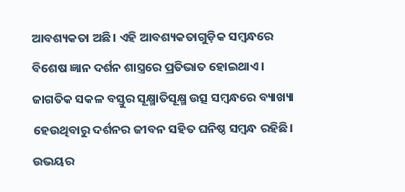ଆବଶ୍ୟକତା ଅଛି। ଏହି ଆବଶ୍ୟକତାଗୁଡ଼ିକ ସମ୍ବନ୍ଧରେ ବିଶେଷ ଜ୍ଞାନ ଦର୍ଶନ ଶାସ୍ତ୍ରରେ ପ୍ରତିଭାତ ହୋଇଥାଏ। ଜାଗତିକ ସକଳ ବସ୍ତୁର ସୂକ୍ଷ୍ମାତିସୂକ୍ଷ୍ମ ଉତ୍ସ ସମ୍ବନ୍ଧରେ ବ୍ୟାଖ୍ୟା ହେଉଥିବାରୁ ଦର୍ଶନର ଜୀବନ ସହିତ ଘନିଷ୍ଠ ସମ୍ବନ୍ଧ ରହିଛି। ଉଭୟର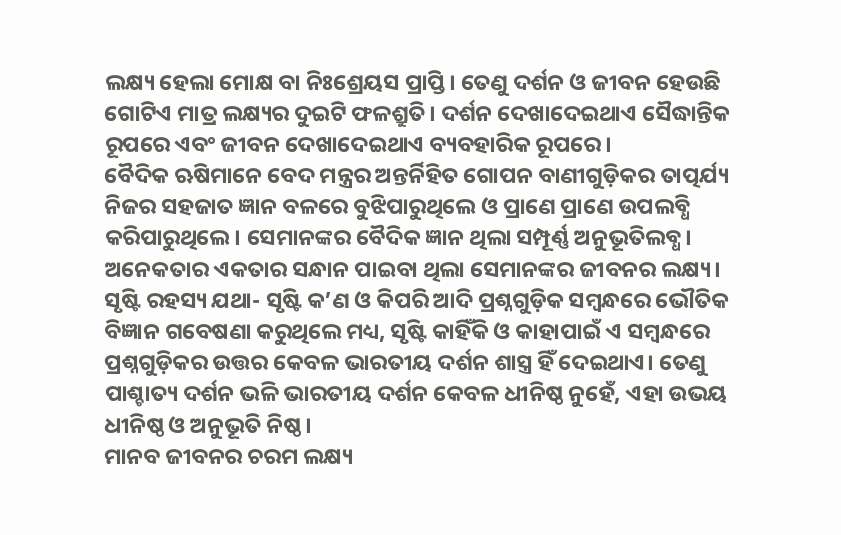ଲକ୍ଷ୍ୟ ହେଲା ମୋକ୍ଷ ବା ନିଃଶ୍ରେୟସ ପ୍ରାପ୍ତି। ତେଣୁ ଦର୍ଶନ ଓ ଜୀବନ ହେଉଛି ଗୋଟିଏ ମାତ୍ର ଲକ୍ଷ୍ୟର ଦୁଇଟି ଫଳଶ୍ରୁତି। ଦର୍ଶନ ଦେଖାଦେଇଥାଏ ସୈଦ୍ଧାନ୍ତିକ ରୂପରେ ଏବଂ ଜୀବନ ଦେଖାଦେଇଥାଏ ବ୍ୟବହାରିକ ରୂପରେ।
ବୈଦିକ ଋଷିମାନେ ବେଦ ମନ୍ତ୍ରର ଅନ୍ତର୍ନିହିତ ଗୋପନ ବାଣୀଗୁଡ଼ିକର ତାତ୍ପର୍ଯ୍ୟ ନିଜର ସହଜାତ ଜ୍ଞାନ ବଳରେ ବୁଝିପାରୁଥିଲେ ଓ ପ୍ରାଣେ ପ୍ରାଣେ ଉପଲବ୍ଧି କରିପାରୁଥିଲେ। ସେମାନଙ୍କର ବୈଦିକ ଜ୍ଞାନ ଥିଲା ସମ୍ପୂର୍ଣ୍ଣ ଅନୁଭୂତିଲବ୍ଧ। ଅନେକତାର ଏକତାର ସନ୍ଧାନ ପାଇବା ଥିଲା ସେମାନଙ୍କର ଜୀବନର ଲକ୍ଷ୍ୟ। ସୃଷ୍ଟି ରହସ୍ୟ ଯଥା- ସୃଷ୍ଟି କ’ଣ ଓ କିପରି ଆଦି ପ୍ରଶ୍ନଗୁଡ଼ିକ ସମ୍ବନ୍ଧରେ ଭୌତିକ ବିଜ୍ଞାନ ଗବେଷଣା କରୁଥିଲେ ମଧ୍ୟ, ସୃଷ୍ଟି କାହିଁକି ଓ କାହାପାଇଁ ଏ ସମ୍ବନ୍ଧରେ ପ୍ରଶ୍ନଗୁଡ଼ିକର ଉତ୍ତର କେବଳ ଭାରତୀୟ ଦର୍ଶନ ଶାସ୍ତ୍ର ହିଁ ଦେଇଥାଏ। ତେଣୁ ପାଶ୍ଚାତ୍ୟ ଦର୍ଶନ ଭଳି ଭାରତୀୟ ଦର୍ଶନ କେବଳ ଧୀନିଷ୍ଠ ନୁହେଁ, ଏହା ଉଭୟ ଧୀନିଷ୍ଠ ଓ ଅନୁଭୂତି ନିଷ୍ଠ।
ମାନବ ଜୀବନର ଚରମ ଲକ୍ଷ୍ୟ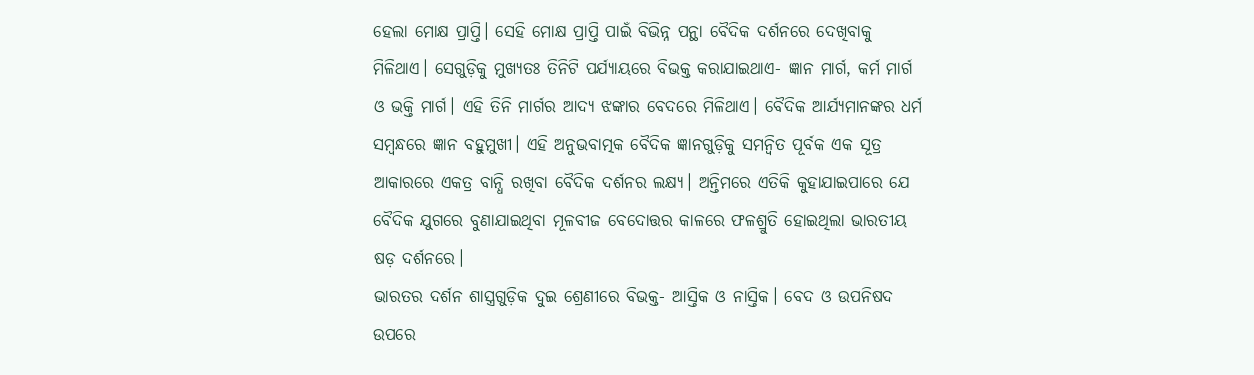ହେଲା ମୋକ୍ଷ ପ୍ରାପ୍ତି। ସେହି ମୋକ୍ଷ ପ୍ରାପ୍ତି ପାଇଁ ବିଭିନ୍ନ ପନ୍ଥା ବୈଦିକ ଦର୍ଶନରେ ଦେଖିବାକୁ ମିଳିଥାଏ। ସେଗୁଡ଼ିକୁ ମୁଖ୍ୟତଃ ତିନିଟି ପର୍ଯ୍ୟାୟରେ ବିଭକ୍ତ କରାଯାଇଥାଏ- ଜ୍ଞାନ ମାର୍ଗ, କର୍ମ ମାର୍ଗ ଓ ଭକ୍ତି ମାର୍ଗ। ଏହି ତିନି ମାର୍ଗର ଆଦ୍ୟ ଝଙ୍କାର ବେଦରେ ମିଳିଥାଏ। ବୈଦିକ ଆର୍ଯ୍ୟମାନଙ୍କର ଧର୍ମ ସମ୍ବନ୍ଧରେ ଜ୍ଞାନ ବହୁମୁଖୀ। ଏହି ଅନୁଭବାତ୍ମକ ବୈଦିକ ଜ୍ଞାନଗୁଡ଼ିକୁ ସମନ୍ବିତ ପୂର୍ବକ ଏକ ସୂତ୍ର ଆକାରରେ ଏକତ୍ର ବାନ୍ଧି ରଖିବା ବୈଦିକ ଦର୍ଶନର ଲକ୍ଷ୍ୟ। ଅନ୍ତିମରେ ଏତିକି କୁହାଯାଇପାରେ ଯେ ବୈଦିକ ଯୁଗରେ ବୁଣାଯାଇଥିବା ମୂଳବୀଜ ବେଦୋତ୍ତର କାଳରେ ଫଳଶ୍ରୁତି ହୋଇଥିଲା ଭାରତୀୟ ଷଡ଼ ଦର୍ଶନରେ।
ଭାରତର ଦର୍ଶନ ଶାସ୍ତ୍ରଗୁଡ଼ିକ ଦୁଇ ଶ୍ରେଣୀରେ ବିଭକ୍ତ- ଆସ୍ତିକ ଓ ନାସ୍ତିକ। ବେଦ ଓ ଉପନିଷଦ ଉପରେ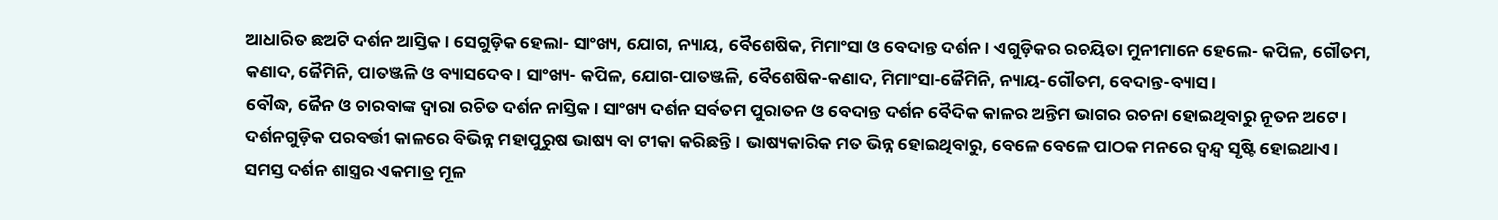ଆଧାରିତ ଛଅଟି ଦର୍ଶନ ଆସ୍ତିକ। ସେଗୁଡ଼ିକ ହେଲା- ସାଂଖ୍ୟ, ଯୋଗ, ନ୍ୟାୟ, ବୈଶେଷିକ, ମିମାଂସା ଓ ବେଦାନ୍ତ ଦର୍ଶନ। ଏଗୁଡ଼ିକର ରଚୟିତା ମୁନୀମାନେ ହେଲେ- କପିଳ, ଗୌତମ, କଣାଦ, ଜୈମିନି, ପାତଞ୍ଜଳି ଓ ବ୍ୟାସଦେବ। ସାଂଖ୍ୟ- କପିଳ, ଯୋଗ-ପାତଞ୍ଜଳି, ବୈଶେଷିକ-କଣାଦ, ମିମାଂସା-ଜୈମିନି, ନ୍ୟାୟ-ଗୌତମ, ବେଦାନ୍ତ-ବ୍ୟାସ।
ବୌଦ୍ଧ, ଜୈନ ଓ ଚାରବାଙ୍କ ଦ୍ୱାରା ରଚିତ ଦର୍ଶନ ନାସ୍ତିକ। ସାଂଖ୍ୟ ଦର୍ଶନ ସର୍ବତମ ପୁରାତନ ଓ ବେଦାନ୍ତ ଦର୍ଶନ ବୈଦିକ କାଳର ଅନ୍ତିମ ଭାଗର ରଚନା ହୋଇଥିବାରୁ ନୂତନ ଅଟେ। ଦର୍ଶନଗୁଡ଼ିକ ପରବର୍ତ୍ତୀ କାଳରେ ବିଭିନ୍ନ ମହାପୁରୁଷ ଭାଷ୍ୟ ବା ଟୀକା କରିଛନ୍ତି। ଭାଷ୍ୟକାରିକ ମତ ଭିନ୍ନ ହୋଇଥିବାରୁ, ବେଳେ ବେଳେ ପାଠକ ମନରେ ଦ୍ୱନ୍ଦ୍ୱ ସୃଷ୍ଟି ହୋଇଥାଏ। ସମସ୍ତ ଦର୍ଶନ ଶାସ୍ତ୍ରର ଏକମାତ୍ର ମୂଳ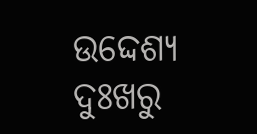ଉଦ୍ଦେଶ୍ୟ ଦୁଃଖରୁ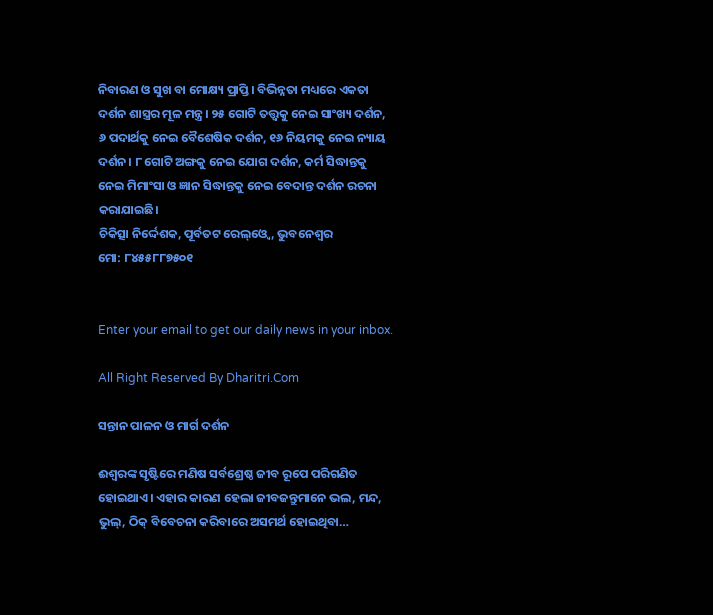ନିବାରଣ ଓ ସୁଖ ବା ମୋକ୍ଷ୍ୟ ପ୍ରାପ୍ତି। ବିଭିନ୍ନତା ମଧ୍ୟରେ ଏକତା ଦର୍ଶନ ଶାସ୍ତ୍ରର ମୂଳ ମନ୍ତ୍ର। ୨୫ ଗୋଟି ତତ୍ତ୍ୱକୁ ନେଇ ସାଂଖ୍ୟ ଦର୍ଶନ, ୬ ପଦାର୍ଥକୁ ନେଇ ବୈଶେଷିକ ଦର୍ଶନ, ୧୬ ନିୟମକୁ ନେଇ ନ୍ୟାୟ ଦର୍ଶନ। ୮ ଗୋଟି ଅଙ୍ଗକୁ ନେଇ ଯୋଗ ଦର୍ଶନ, କର୍ମ ସିଦ୍ଧାନ୍ତକୁ ନେଇ ମିମାଂସା ଓ ଜ୍ଞାନ ସିଦ୍ଧାନ୍ତକୁ ନେଇ ବେଦାନ୍ତ ଦର୍ଶନ ରଚନା କରାଯାଇଛି।
ଚିକିତ୍ସା ନିର୍ଦ୍ଦେଶକ, ପୂର୍ବତଟ ରେଲ୍‌ଓ୍ବେ, ଭୁବନେଶ୍ୱର
ମୋ: ୮୪୫୫୮୮୭୫୦୧


Enter your email to get our daily news in your inbox.

All Right Reserved By Dharitri.Com

ସନ୍ତାନ ପାଳନ ଓ ମାର୍ଗ ଦର୍ଶନ

ଈଶ୍ୱରଙ୍କ ସୃଷ୍ଟିରେ ମଣିଷ ସର୍ବଶ୍ରେଷ୍ଠ ଜୀବ ରୂପେ ପରିଗଣିତ ହୋଇଥାଏ। ଏହାର କାରଣ ହେଲା ଜୀବଜନ୍ତୁମାନେ ଭଲ, ମନ୍ଦ, ଭୁଲ୍‌, ଠିକ୍‌ ବିବେଚନା କରିବାରେ ଅସମର୍ଥ ହୋଇଥିବା…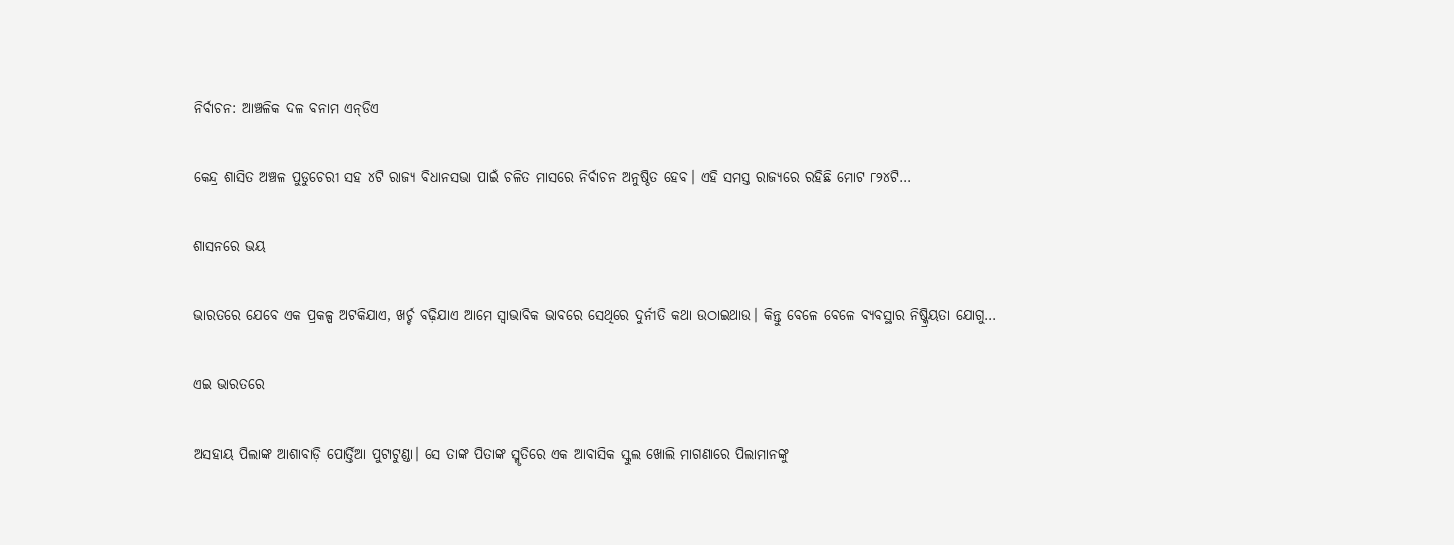ନିର୍ବାଚନ: ଆଞ୍ଚଳିକ ଦଳ ବନାମ ଏନ୍‌ଡିଏ

କେନ୍ଦ୍ର ଶାସିତ ଅଞ୍ଚଳ ପୁଡୁଚେରୀ ସହ ୪ଟି ରାଜ୍ୟ ବିଧାନସଭା ପାଇଁ ଚଳିତ ମାସରେ ନିର୍ବାଚନ ଅନୁଷ୍ଠିତ ହେବ। ଏହି ସମସ୍ତ ରାଜ୍ୟରେ ରହିଛି ମୋଟ ୮୨୪ଟି…

ଶାସନରେ ଭୟ

ଭାରତରେ ଯେବେ ଏକ ପ୍ରକଳ୍ପ ଅଟକିଯାଏ, ଖର୍ଚ୍ଚ ବଢ଼ିଯାଏ ଆମେ ସ୍ବାଭାବିକ ଭାବରେ ସେଥିରେ ଦୁର୍ନୀତି କଥା ଉଠାଇଥାଉ। କିନ୍ତୁ ବେଳେ ବେଳେ ବ୍ୟବସ୍ଥାର ନିଷ୍କ୍ରିୟତା ଯୋଗୁ…

ଏଇ ଭାରତରେ

ଅସହାୟ ପିଲାଙ୍କ ଆଶାବାଡ଼ି ପୋର୍ତ୍ତିଆ ପୁଟାଟୁଣ୍ଡା। ସେ ତାଙ୍କ ପିତାଙ୍କ ସ୍ମୃତିରେ ଏକ ଆବାସିକ ସ୍କୁଲ ଖୋଲି ମାଗଣାରେ ପିଲାମାନଙ୍କୁ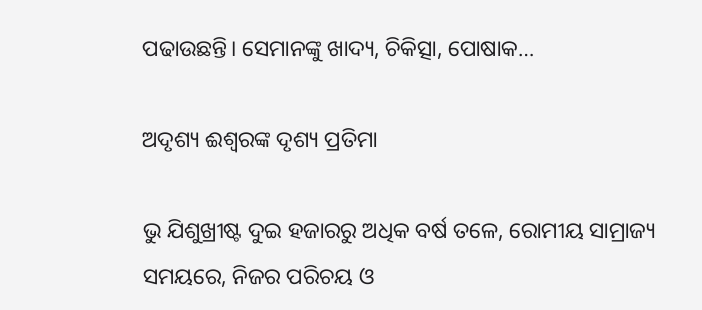ପଢାଉଛନ୍ତି। ସେମାନଙ୍କୁ ଖାଦ୍ୟ, ଚିକିତ୍ସା, ପୋଷାକ…

ଅଦୃଶ୍ୟ ଈଶ୍ୱରଙ୍କ ଦୃଶ୍ୟ ପ୍ରତିମା

ଭୁ ଯିଶୁଖ୍ରୀଷ୍ଟ ଦୁଇ ହଜାରରୁ ଅଧିକ ବର୍ଷ ତଳେ, ରୋମୀୟ ସାମ୍ରାଜ୍ୟ ସମୟରେ, ନିଜର ପରିଚୟ ଓ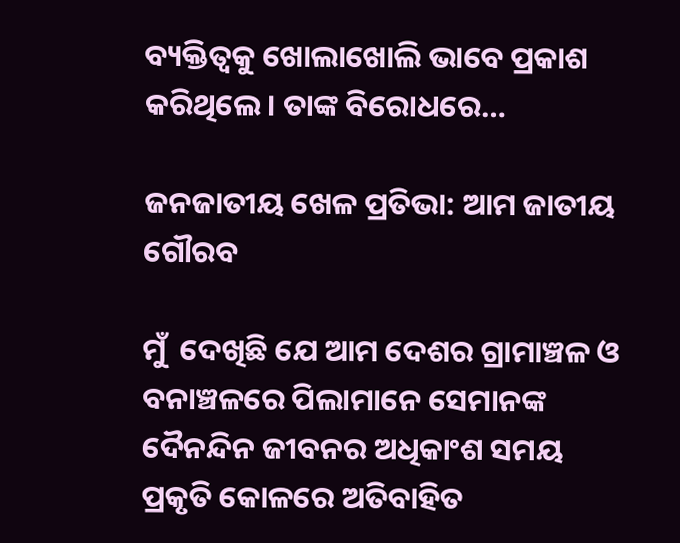ବ୍ୟକ୍ତିତ୍ୱକୁ ଖୋଲାଖୋଲି ଭାବେ ପ୍ରକାଶ କରିଥିଲେ। ତାଙ୍କ ବିରୋଧରେ…

ଜନଜାତୀୟ ଖେଳ ପ୍ରତିଭା: ଆମ ଜାତୀୟ ଗୌରବ

ମୁଁ  ଦେଖିଛି ଯେ ଆମ ଦେଶର ଗ୍ରାମାଞ୍ଚଳ ଓ ବନାଞ୍ଚଳରେ ପିଲାମାନେ ସେମାନଙ୍କ ଦୈନନ୍ଦିନ ଜୀବନର ଅଧିକାଂଶ ସମୟ ପ୍ରକୃତି କୋଳରେ ଅତିବାହିତ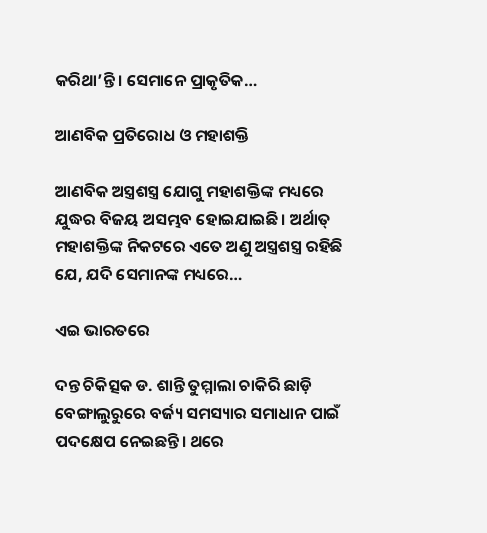କରିଥା’ନ୍ତି। ସେମାନେ ପ୍ରାକୃତିକ…

ଆଣବିକ ପ୍ରତିରୋଧ ଓ ମହାଶକ୍ତି

ଆଣବିକ ଅସ୍ତ୍ରଶସ୍ତ୍ର ଯୋଗୁ ମହାଶକ୍ତିଙ୍କ ମଧ୍ୟରେ ଯୁଦ୍ଧର ବିଜୟ ଅସମ୍ଭବ ହୋଇଯାଇଛି। ଅର୍ଥାତ୍‌ ମହାଶକ୍ତିଙ୍କ ନିକଟରେ ଏତେ ଅଣୁ ଅସ୍ତ୍ରଶସ୍ତ୍ର ରହିଛି ଯେ, ଯଦି ସେମାନଙ୍କ ମଧ୍ୟରେ…

ଏଇ ଭାରତରେ

ଦନ୍ତ ଚିକିତ୍ସକ ଡ. ଶାନ୍ତି ତୁମ୍ମାଲା ଚାକିରି ଛାଡ଼ି ବେଙ୍ଗାଲୁରୁରେ ବର୍ଜ୍ୟ ସମସ୍ୟାର ସମାଧାନ ପାଇଁ ପଦକ୍ଷେପ ନେଇଛନ୍ତି। ଥରେ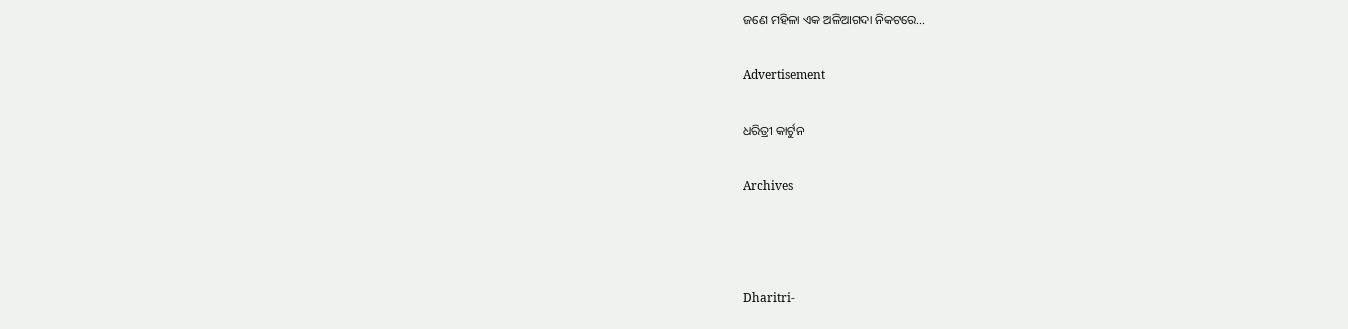ଜଣେ ମହିଳା ଏକ ଅଳିଆଗଦା ନିକଟରେ…

Advertisement

ଧରିତ୍ରୀ କାର୍ଟୁନ

Archives



Dharitri-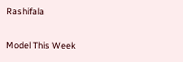Rashifala

Model This Week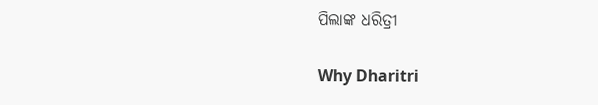ପିଲାଙ୍କ ଧରିତ୍ରୀ

Why Dharitri